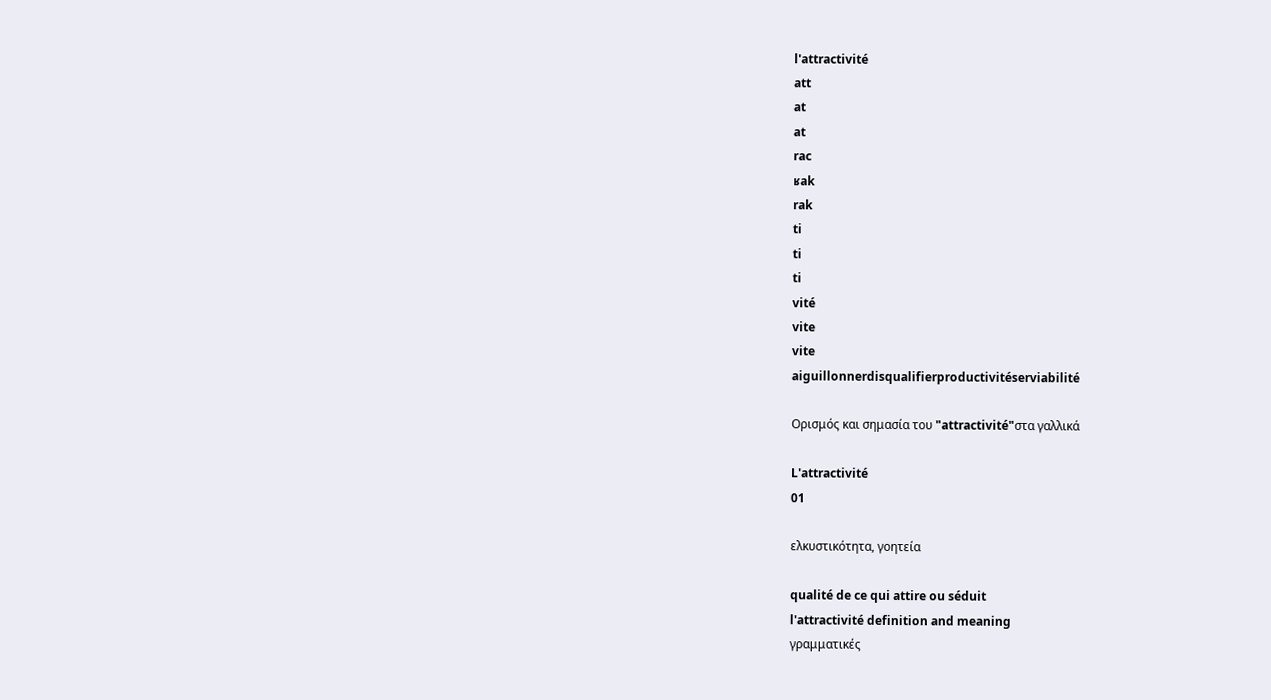l'attractivité
att
at
at
rac
ʁak
rak
ti
ti
ti
vité
vite
vite
aiguillonnerdisqualifierproductivitéserviabilité

Ορισμός και σημασία του "attractivité"στα γαλλικά

L'attractivité
01

ελκυστικότητα, γοητεία

qualité de ce qui attire ou séduit
l'attractivité definition and meaning
γραμματικές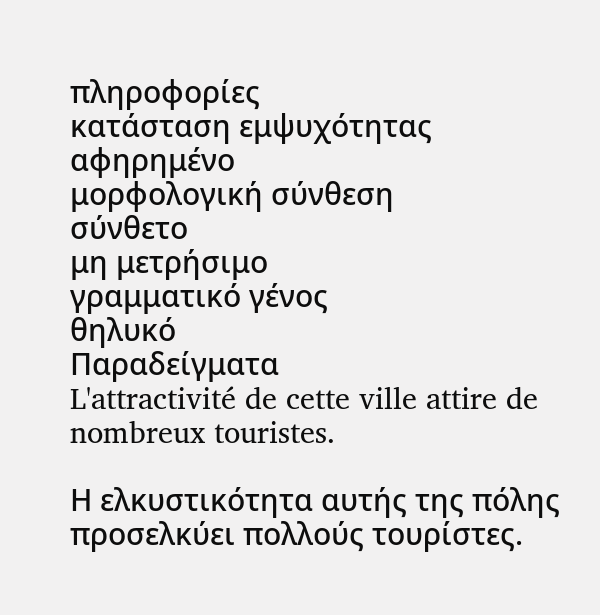πληροφορίες
κατάσταση εμψυχότητας
αφηρημένο
μορφολογική σύνθεση
σύνθετο
μη μετρήσιμο
γραμματικό γένος
θηλυκό
Παραδείγματα
L'attractivité de cette ville attire de nombreux touristes.

Η ελκυστικότητα αυτής της πόλης προσελκύει πολλούς τουρίστες.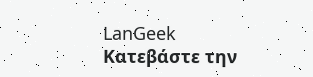LanGeek
Κατεβάστε την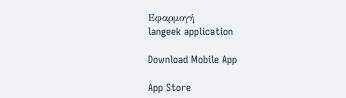Εφαρμογή
langeek application

Download Mobile App

App Store